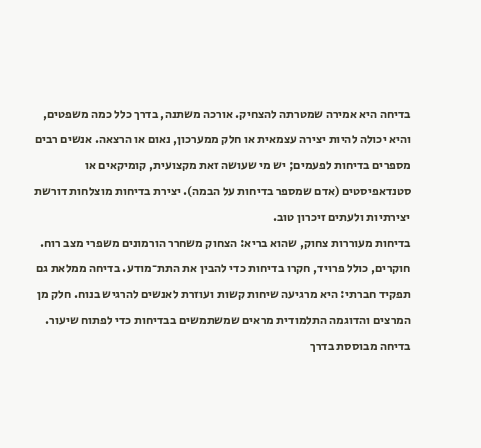בדיחה היא אמירה שמטרתה להצחיק. אורכה משתנה, בדרך כלל כמה משפטים, והיא יכולה להיות יצירה עצמאית או חלק ממערכון, נאום או הרצאה. אנשים רבים מספרים בדיחות לפעמים; יש מי שעושה זאת מקצועית, קומיקאים או סטנדאפיסטים (אדם שמספר בדיחות על הבמה). יצירת בדיחות מוצלחות דורשת יצירתיות ולעתים זיכרון טוב.
בדיחות מעוררות צחוק, שהוא בריא: הצחוק משחרר הורמונים משפרי מצב רוח. חוקרים, כולל פרויד, חקרו בדיחות כדי להבין את התת־מודע. בדיחה ממלאת גם תפקיד חברתי: היא מרגיעה שיחות קשות ועוזרת לאנשים להרגיש בנוח. חלק מן המרצים והדוגמה התלמודית מראים שמשתמשים בבדיחות כדי לפתוח שיעור.
בדיחה מבוססת בדרך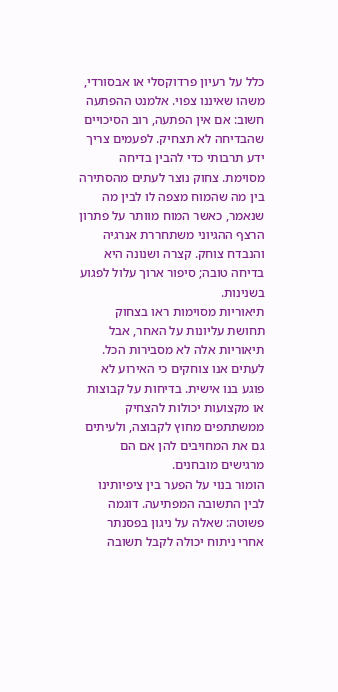כלל על רעיון פרדוקסלי או אבסורדי, משהו שאיננו צפוי. אלמנט ההפתעה חשוב: אם אין הפתעה, רוב הסיכויים שהבדיחה לא תצחיק. לפעמים צריך ידע תרבותי כדי להבין בדיחה מסוימת. צחוק נוצר לעתים מהסתירה בין מה שהמוח מצפה לו לבין מה שנאמר, כאשר המוח מוותר על פתרון הרצף ההגיוני משתחררת אנרגיה והנבדח צוחק. קצרה ושנונה היא בדיחה טובה; סיפור ארוך עלול לפגוע בשנינות.
תיאוריות מסוימות ראו בצחוק תחושת עליונות על האחר, אבל תיאוריות אלה לא מסבירות הכל. לעתים אנו צוחקים כי האירוע לא פוגע בנו אישית. בדיחות על קבוצות או מקצועות יכולות להצחיק ממשתתפים מחוץ לקבוצה, ולעיתים גם את המחויבים להן אם הם מרגישים מובחנים.
הומור בנוי על הפער בין ציפיותינו לבין התשובה המפתיעה. דוגמה פשוטה: שאלה על ניגון בפסנתר אחרי ניתוח יכולה לקבל תשובה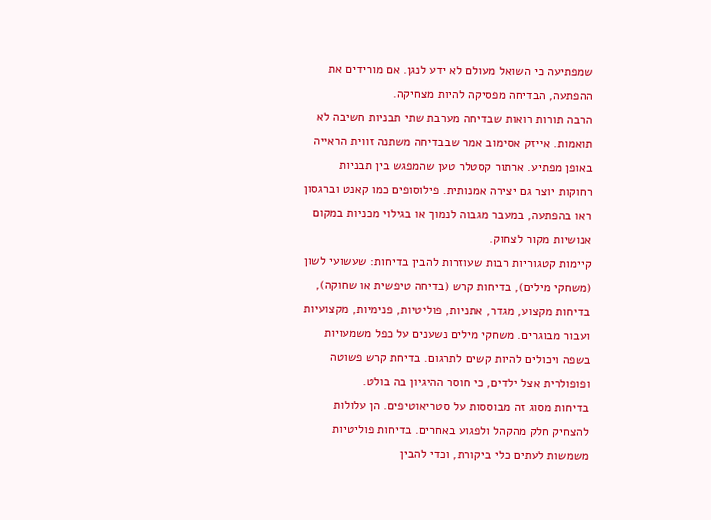שמפתיעה כי השואל מעולם לא ידע לנגן. אם מורידים את ההפתעה, הבדיחה מפסיקה להיות מצחיקה.
הרבה תורות רואות שבדיחה מערבת שתי תבניות חשיבה לא תואמות. אייזק אסימוב אמר שבבדיחה משתנה זווית הראייה באופן מפתיע. ארתור קסטלר טען שהמפגש בין תבניות רחוקות יוצר גם יצירה אמנותית. פילוסופים כמו קאנט וברגסון ראו בהפתעה, במעבר מגבוה לנמוך או בגילוי מכניות במקום אנושיות מקור לצחוק.
קיימות קטגוריות רבות שעוזרות להבין בדיחות: שעשועי לשון (משחקי מילים), בדיחות קרש (בדיחה טיפשית או שחוקה), בדיחות מקצוע, מגדר, אתניות, פוליטיות, פנימיות, מקצועיות ועבור מבוגרים. משחקי מילים נשענים על כפל משמעויות בשפה ויכולים להיות קשים לתרגום. בדיחת קרש פשוטה ופופולרית אצל ילדים, כי חוסר ההיגיון בה בולט.
בדיחות מסוג זה מבוססות על סטריאוטיפים. הן עלולות להצחיק חלק מהקהל ולפגוע באחרים. בדיחות פוליטיות משמשות לעתים כלי ביקורת, וכדי להבין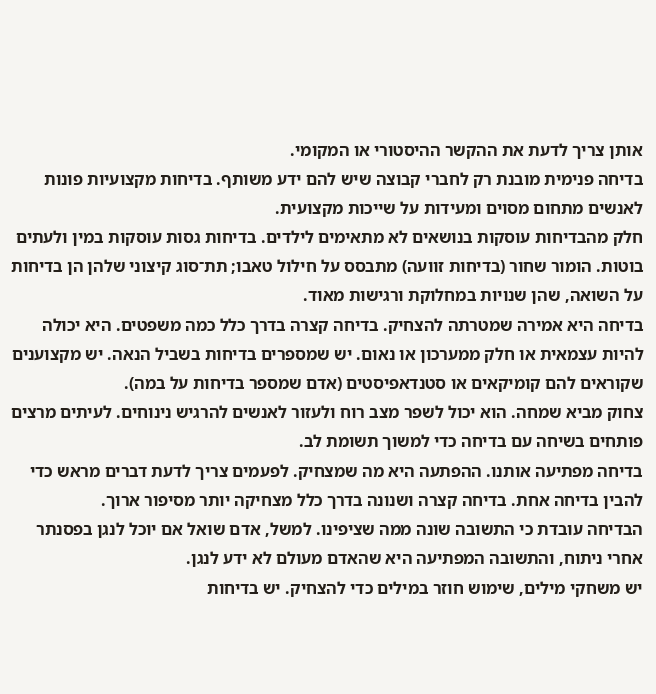אותן צריך לדעת את ההקשר ההיסטורי או המקומי.
בדיחה פנימית מובנת רק לחברי קבוצה שיש להם ידע משותף. בדיחות מקצועיות פונות לאנשים מתחום מסוים ומעידות על שייכות מקצועית.
חלק מהבדיחות עוסקות בנושאים לא מתאימים לילדים. בדיחות גסות עוסקות במין ולעתים בוטות. הומור שחור (בדיחות זוועה) מתבסס על חילול טאבו; תת־סוג קיצוני שלהן הן בדיחות על השואה, שהן שנויות במחלוקת ורגישות מאוד.
בדיחה היא אמירה שמטרתה להצחיק. בדיחה קצרה בדרך כלל כמה משפטים. היא יכולה להיות עצמאית או חלק ממערכון או נאום. יש שמספרים בדיחות בשביל הנאה. יש מקצוענים שקוראים להם קומיקאים או סטנדאפיסטים (אדם שמספר בדיחות על במה).
צחוק מביא שמחה. הוא יכול לשפר מצב רוח ולעזור לאנשים להרגיש נינוחים. לעיתים מרצים פותחים בשיחה עם בדיחה כדי למשוך תשומת לב.
בדיחה מפתיעה אותנו. ההפתעה היא מה שמצחיק. לפעמים צריך לדעת דברים מראש כדי להבין בדיחה אחת. בדיחה קצרה ושנונה בדרך כלל מצחיקה יותר מסיפור ארוך.
הבדיחה עובדת כי התשובה שונה ממה שציפינו. למשל, אדם שואל אם יוכל לנגן בפסנתר אחרי ניתוח, והתשובה המפתיעה היא שהאדם מעולם לא ידע לנגן.
יש משחקי מילים, שימוש חוזר במילים כדי להצחיק. יש בדיחות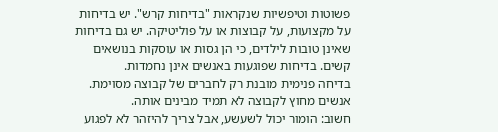פשוטות וטיפשיות שנקראות "בדיחות קרש". יש בדיחות על מקצועות, על קבוצות או על פוליטיקה. יש גם בדיחות שאינן טובות לילדים, כי הן גסות או עוסקות בנושאים קשים. בדיחות שפוגעות באנשים אינן נחמדות.
בדיחה פנימית מובנת רק לחברים של קבוצה מסוימת. אנשים מחוץ לקבוצה לא תמיד מבינים אותה.
חשוב: הומור יכול לשעשע, אבל צריך להיזהר לא לפגוע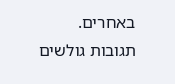באחרים.
תגובות גולשים